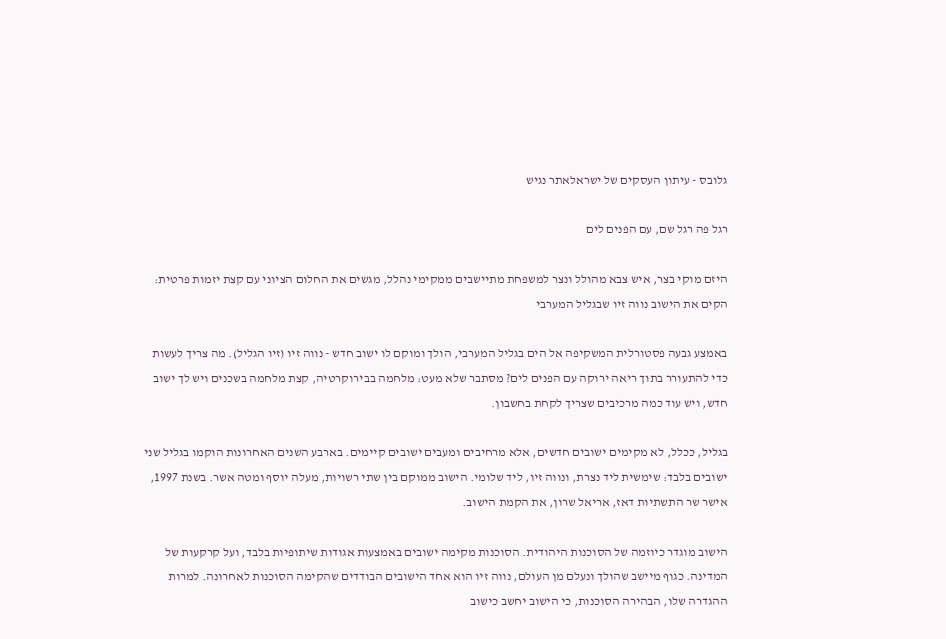גלובס - עיתון העסקים של ישראלאתר נגיש

רגל פה רגל שם, עם הפנים לים

היזם מוקי בצר, איש צבא מהולל ונצר למשפחת מתיישבים ממקימי נהלל, מגשים את החלום הציוני עם קצת יזמות פרטית: הקים את הישוב נווה זיו שבגליל המערבי

באמצע גבעה פסטורלית המשקיפה אל הים בגליל המערבי, הולך ומוקם לו ישוב חדש - נווה זיו (זיו הגליל). מה צריך לעשות כדי להתעורר בתוך ריאה ירוקה עם הפנים לים? מסתבר שלא מעט: מלחמה בבירוקרטיה, קצת מלחמה בשכנים ויש לך ישוב חדש, ויש עוד כמה מרכיבים שצריך לקחת בחשבון.

בגליל, ככלל, לא מקימים ישובים חדשים, אלא מרחיבים ומעבים ישובים קיימים. בארבע השנים האחרונות הוקמו בגליל שני ישובים בלבד: שימשית ליד נצרת, ונווה זיו, ליד שלומי. הישוב ממוקם בין שתי רשויות, מעלה יוסף ומטה אשר. בשנת 1997, אישר שר התשתיות דאז, אריאל שרון, את הקמת הישוב.

הישוב מוגדר כיוזמה של הסוכנות היהודית. הסוכנות מקימה ישובים באמצעות אגודות שיתופיות בלבד, ועל קרקעות של המדינה. כגוף מיישב שהולך ונעלם מן העולם, נווה זיו הוא אחד הישובים הבודדים שהקימה הסוכנות לאחרונה. למרות ההגדרה שלו, הבהירה הסוכנות, כי הישוב יחשב כישוב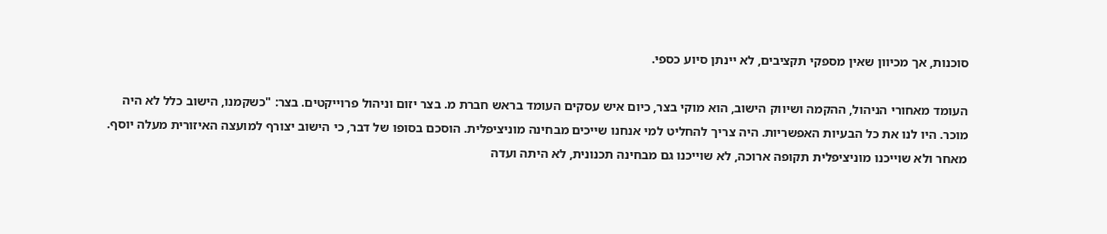סוכנות, אך מכיוון שאין מספקי תקציבים, לא יינתן סיוע כספי.

העומד מאחורי הניהול, ההקמה ושיווק הישוב, הוא מוקי בצר, כיום איש עסקים העומד בראש חברת מ. בצר יזום וניהול פרוייקטים. בצר: "כשקמנו, הישוב כלל לא היה מוכר. היו לנו את כל הבעיות האפשריות. היה צריך להחליט למי אנחנו שייכים מבחינה מוניציפלית. הוסכם בסופו של דבר, כי הישוב יצורף למועצה האיזורית מעלה יוסף. מאחר ולא שוייכנו מוניציפלית תקופה ארוכה, לא שוייכנו גם מבחינה תכנונית, לא היתה ועדה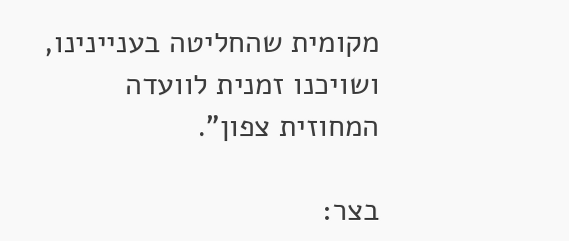מקומית שהחליטה בעניינינו, ושויכנו זמנית לוועדה המחוזית צפון".

בצר: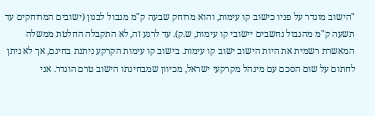"הישוב מוגדר על פניו כישוב קו עימות, והוא מרוחק שבעה ק"מ מגבול לבנון (ישובים המרוחקים עד תשעה ק"מ מהגבול נחשבים יישובי קו עימות, ש.ק). עד לרגע זה, לא התקבלה החלטת ממשלה המאשרת רשמית את היות הישוב ישוב קו עימות. בישוב קו עימות הקרקע ניתנת בחינם, אך לא ניתן לחתום על שום הסכם עם מינהל מקרקעי ישראל, מכיוון שמבחינתו הישוב טרם הוגדר. אני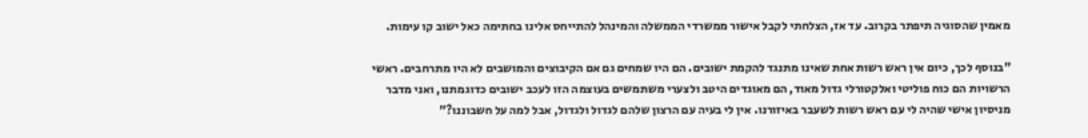מאמין שהסוגיה תיפתר בקרוב. עד אז, הצלחתי לקבל אישור ממשרדי הממשלה והמינהל להתייחס אלינו בחתימה כאל ישוב קו עימות.

"בנוסף לכך, כיום אין ראש רשות אחת שאינו מתנגד להקמת ישובים. הם היו שמחים גם אם הקיבוצים והמושבים לא היו מתרחבים. ראשי הרשויות הם כוח פוליטי ואלקטורלי גדול מאוד, הם מאוגדים היטב ולצערי משתמשים בעוצמה הזו לעכב ישובים כדוגמתנו, ואני מדבר מניסיון אישי שהיה לי עם ראש רשות לשעבר באיזורנו. אין לי בעיה עם הרצון שלהם לגדול ולגדול, אבל למה על חשבוננו?"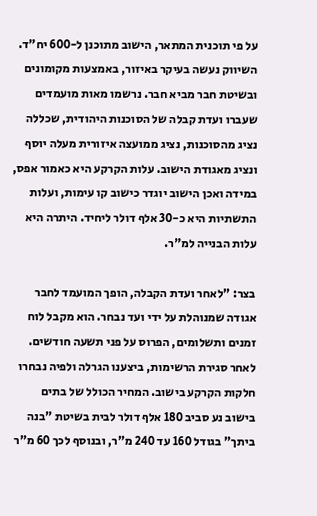על פי תוכנית המתאר, הישוב מתוכנן ל-600 יח"ד. השיווק נעשה בעיקר באיזור, באמצעות מקומונים ובשיטת חבר מביא חבר. נרשמו מאות מועמדים שעברו ועדת קבלה של הסוכנות היהודית, שכללה נציג מהסוכנות, נציג ממועצה איזורית מעלה יוסף ונציג מאגודת הישוב. עלות הקרקע היא כאמור אפס, במידה ואכן הישוב יוגדר כישוב קו עימות, ועלות התשתיות היא כ-30 אלף דולר ליחיד. היתרה היא עלות הבנייה למ"ר.

בצר: "לאחר ועדת הקבלה, הופך המועמד לחבר אגודה שמנוהלת על ידי ועד נבחר. הוא מקבל לוח זמנים ותשלומים, הפרוס על פני תשעה חודשים. לאחר סגירת הרשימות, ביצענו הגרלה ולפיה נבחרו חלקות הקרקע בישוב. המחיר הכולל של בתים בישוב נע סביב 180 אלף דולר לבית בשיטת "בנה ביתך" בגודל 160 עד 240 מ"ר, ובנוסף לכך 60 מ"ר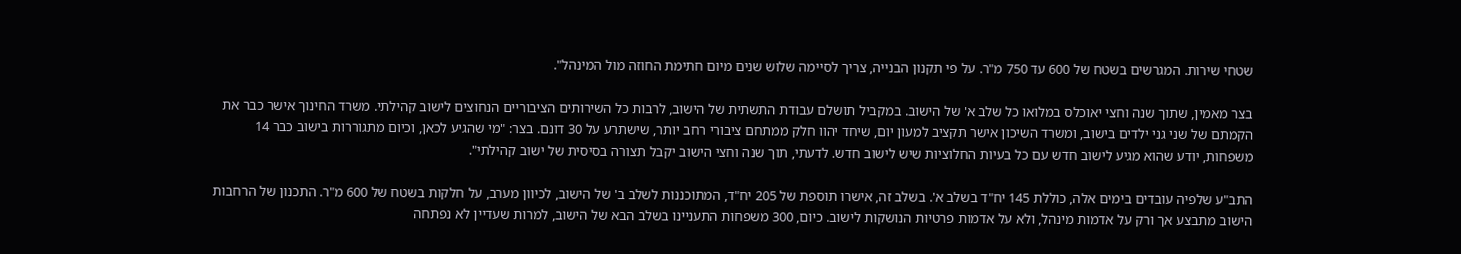שטחי שירות. המגרשים בשטח של 600 עד 750 מ"ר. על פי תקנון הבנייה, צריך לסיימה שלוש שנים מיום חתימת החוזה מול המינהל".

בצר מאמין, שתוך שנה וחצי יאוכלס במלואו כל שלב א' של הישוב. במקביל תושלם עבודת התשתית של הישוב, לרבות כל השירותים הציבוריים הנחוצים לישוב קהילתי. משרד החינוך אישר כבר את הקמתם של שני גני ילדים בישוב, ומשרד השיכון אישר תקציב למעון יום, שיחד יהוו חלק ממתחם ציבורי רחב יותר, שישתרע על 30 דונם. בצר: "מי שהגיע לכאן, וכיום מתגוררות בישוב כבר 14 משפחות, יודע שהוא מגיע לישוב חדש עם כל בעיות החלוציות שיש לישוב חדש. לדעתי, תוך שנה וחצי הישוב יקבל תצורה בסיסית של ישוב קהילתי".

התב"ע שלפיה עובדים בימים אלה, כוללת 145 יח"ד בשלב א'. בשלב זה, אישרו תוספת של 205 יח"ד, המתוכננות לשלב ב' של הישוב, לכיוון מערב, על חלקות בשטח של 600 מ"ר. התכנון של הרחבות הישוב מתבצע אך ורק על אדמות מינהל, ולא על אדמות פרטיות הנושקות לישוב. כיום, 300 משפחות התעניינו בשלב הבא של הישוב, למרות שעדיין לא נפתחה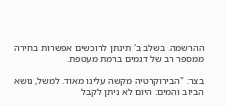ההרשמה. בשלב ב' תינתן לרוכשים אפשרות בחירה ממספר רב של דגמים ברמת מעטפת.

בצר: "הבירוקרטיה מקשה עלינו מאוד. למשל, נושא הביוב והמים: היום לא ניתן לקבל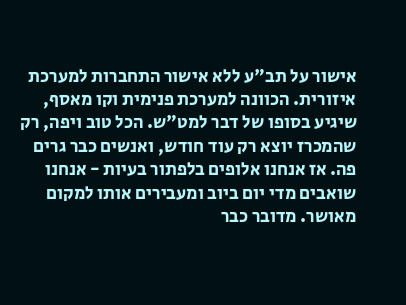אישור על תב"ע ללא אישור התחברות למערכת איזורית. הכוונה למערכת פנימית וקו מאסף, שיגיע בסופו של דבר למט"ש. הכל טוב ויפה, רק שהמכרז יוצא רק עוד חודש, ואנשים כבר גרים פה. אז אנחנו אלופים בלפתור בעיות - אנחנו שואבים מדי יום ביוב ומעבירים אותו למקום מאושר. מדובר כבר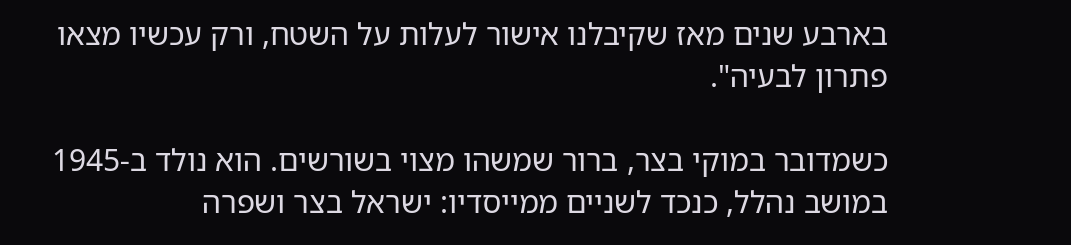בארבע שנים מאז שקיבלנו אישור לעלות על השטח, ורק עכשיו מצאו פתרון לבעיה".

כשמדובר במוקי בצר, ברור שמשהו מצוי בשורשים. הוא נולד ב-1945 במושב נהלל, כנכד לשניים ממייסדיו: ישראל בצר ושפרה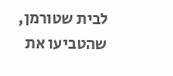לבית שטורמן, שהטביעו את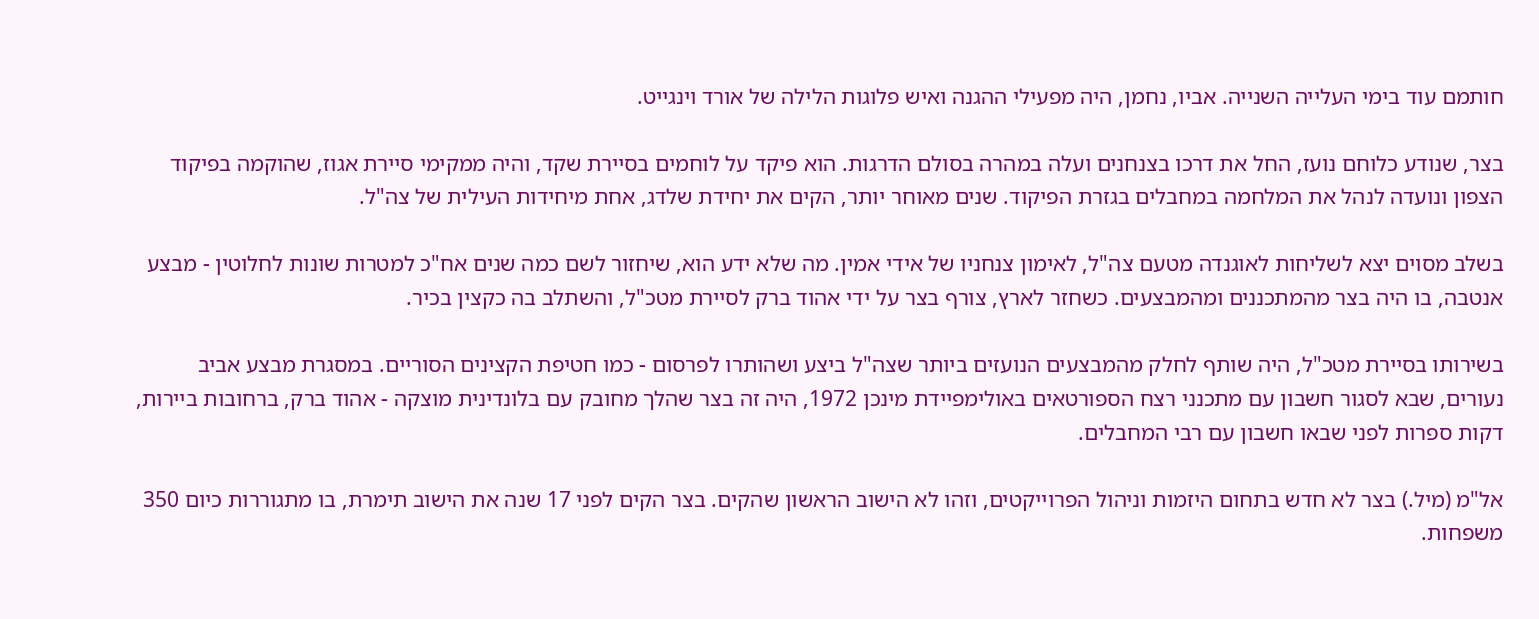חותמם עוד בימי העלייה השנייה. אביו, נחמן, היה מפעילי ההגנה ואיש פלוגות הלילה של אורד וינגייט.

בצר, שנודע כלוחם נועז, החל את דרכו בצנחנים ועלה במהרה בסולם הדרגות. הוא פיקד על לוחמים בסיירת שקד, והיה ממקימי סיירת אגוז, שהוקמה בפיקוד הצפון ונועדה לנהל את המלחמה במחבלים בגזרת הפיקוד. שנים מאוחר יותר, הקים את יחידת שלדג, אחת מיחידות העילית של צה"ל.

בשלב מסוים יצא לשליחות לאוגנדה מטעם צה"ל, לאימון צנחניו של אידי אמין. מה שלא ידע הוא, שיחזור לשם כמה שנים אח"כ למטרות שונות לחלוטין - מבצע אנטבה, בו היה בצר מהמתכננים ומהמבצעים. כשחזר לארץ, צורף בצר על ידי אהוד ברק לסיירת מטכ"ל, והשתלב בה כקצין בכיר.

בשירותו בסיירת מטכ"ל, היה שותף לחלק מהמבצעים הנועזים ביותר שצה"ל ביצע ושהותרו לפרסום - כמו חטיפת הקצינים הסוריים. במסגרת מבצע אביב נעורים, שבא לסגור חשבון עם מתכנני רצח הספורטאים באולימפיידת מינכן 1972, היה זה בצר שהלך מחובק עם בלונדינית מוצקה - אהוד ברק, ברחובות ביירות, דקות ספרות לפני שבאו חשבון עם רבי המחבלים.

אל"מ (מיל.) בצר לא חדש בתחום היזמות וניהול הפרוייקטים, וזהו לא הישוב הראשון שהקים. בצר הקים לפני 17 שנה את הישוב תימרת, בו מתגוררות כיום 350 משפחות.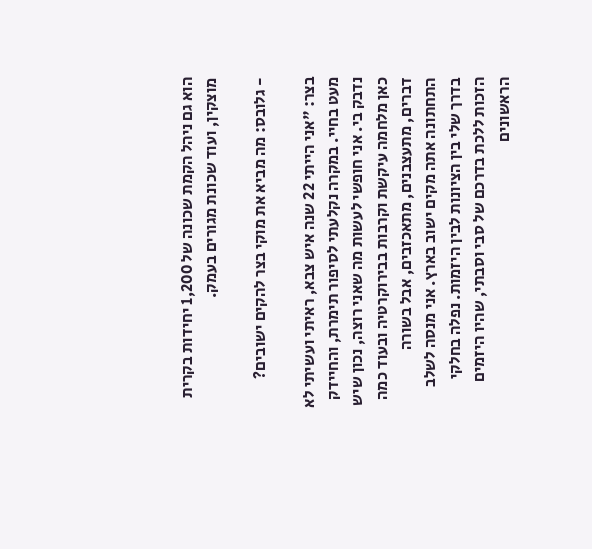הוא גם ניהל הקמת שכונה של 1,200 יחידות בקרית מוצקין, ועוד שכונת מגורים בעמק.

- גלובס: מה מביא את מוקי בצר להקים ישובים?

בצר: "אני הייתי 22 שנה איש צבא, ראיתי ועשיתי לא מעט בחיי. במקרה נקלעתי לסיפור תימרת, והחיידק נדבק בי. אני חופשי לעשות מה שאני רוצה, נכון שיש כאן מלחמה עיקשת וקרבות בבירוקרטיה ובעוד כמה דברים, מתעצבנים, מתאכזבים, אבל בשורה התחתונה אתה מקים ישוב בארץ. אני מנסה לשלב בדרך שלי בין הציונות לבין היזמות. נפלה בחלקי הזכות ללכת בדרכם של סבי וסבתי, שהיו היזמים הראשונים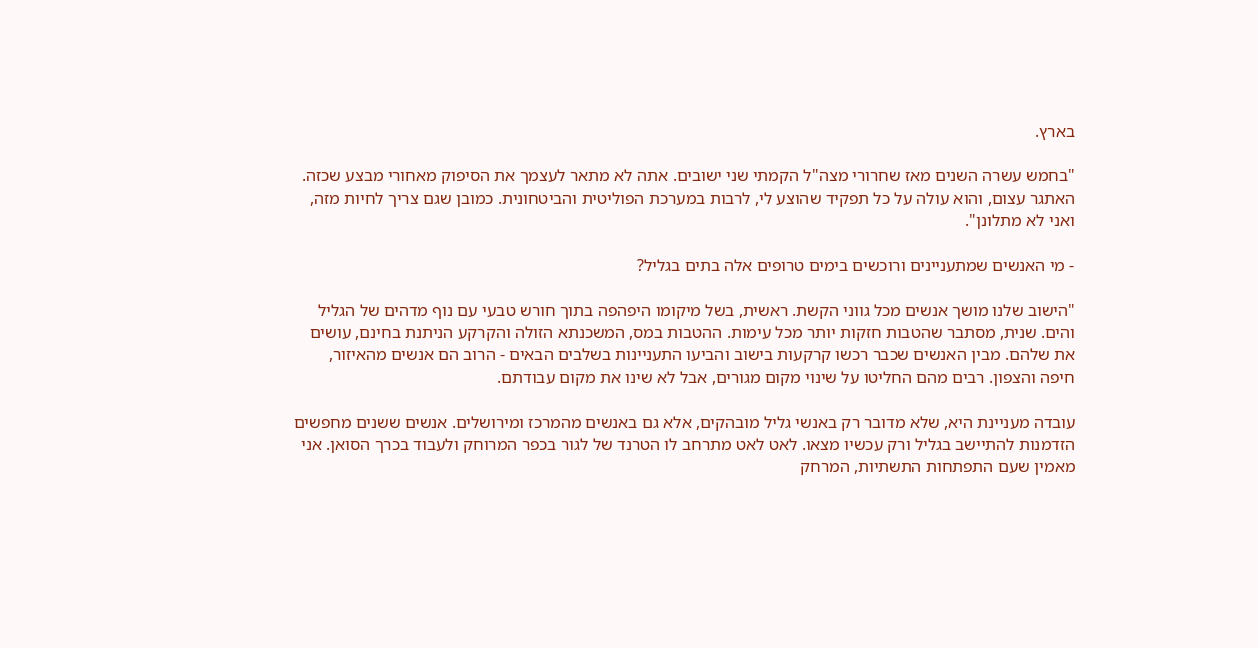בארץ.

"בחמש עשרה השנים מאז שחרורי מצה"ל הקמתי שני ישובים. אתה לא מתאר לעצמך את הסיפוק מאחורי מבצע שכזה. האתגר עצום, והוא עולה על כל תפקיד שהוצע לי, לרבות במערכת הפוליטית והביטחונית. כמובן שגם צריך לחיות מזה, ואני לא מתלונן".

- מי האנשים שמתעניינים ורוכשים בימים טרופים אלה בתים בגליל?

"הישוב שלנו מושך אנשים מכל גווני הקשת. ראשית, בשל מיקומו היפהפה בתוך חורש טבעי עם נוף מדהים של הגליל והים. שנית, מסתבר שהטבות חזקות יותר מכל עימות. ההטבות במס, המשכנתא הזולה והקרקע הניתנת בחינם, עושים את שלהם. מבין האנשים שכבר רכשו קרקעות בישוב והביעו התעניינות בשלבים הבאים - הרוב הם אנשים מהאיזור, חיפה והצפון. רבים מהם החליטו על שינוי מקום מגורים, אבל לא שינו את מקום עבודתם.

עובדה מעניינת היא, שלא מדובר רק באנשי גליל מובהקים, אלא גם באנשים מהמרכז ומירושלים. אנשים ששנים מחפשים הזדמנות להתיישב בגליל ורק עכשיו מצאו. לאט לאט מתרחב לו הטרנד של לגור בכפר המרוחק ולעבוד בכרך הסואן. אני מאמין שעם התפתחות התשתיות, המרחק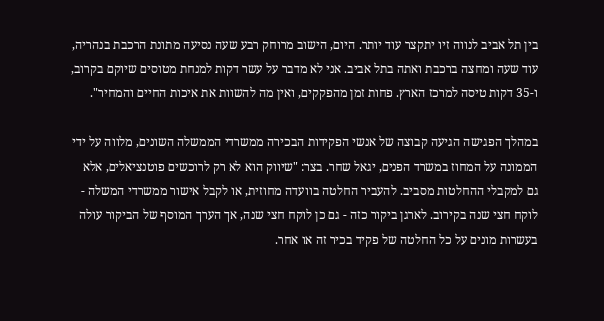בין תל אביב לנווה זיו יתקצר עוד יותר. היום, הישוב מרוחק רבע שעה נסיעה מתונת הרכבת בנהריה, עוד שעה ומחצה ברכבת ואתה בתל אביב. אני לא מדבר על עשר דקות למנחת מטוסים שיוקם בקרוב, ו-35 דקות טיסה למרכז הארץ. פחות זמן מהפקקים, ואין מה להשוות את איכות החיים והמחיר".

במהלך הפגישה הגיעה קבוצה של אנשי הפקידות הבכירה ממשרדי הממשלה השונים, מלווה על ידי הממונה על המחוז במשרד הפנים, יגאל שחר. בצר: "שיווק הוא לא רק לרוכשים פוטנציאלים, אלא גם למקבלי ההחלטות מסביב. להעביר החלטה בוועדה מחוזית, או לקבל אישור ממשרדי המשלה - לוקח חצי שנה בקירוב. לארגן ביקור כזה - גם כן לוקח חצי שנה, אך הערך המוסף של הביקור עולה בעשרות מונים על כל החלטה של פקיד בכיר זה או אחר.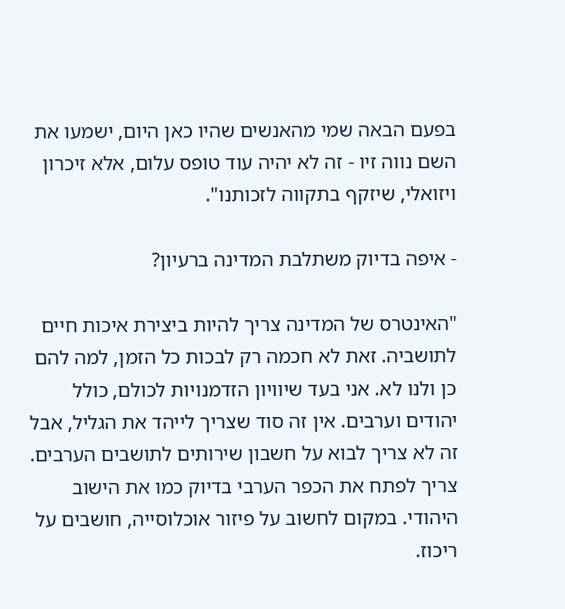בפעם הבאה שמי מהאנשים שהיו כאן היום, ישמעו את השם נווה זיו - זה לא יהיה עוד טופס עלום, אלא זיכרון ויזואלי, שיזקף בתקווה לזכותנו".

- איפה בדיוק משתלבת המדינה ברעיון?

"האינטרס של המדינה צריך להיות ביצירת איכות חיים לתושביה. זאת לא חכמה רק לבכות כל הזמן, למה להם כן ולנו לא. אני בעד שיוויון הזדמנויות לכולם, כולל יהודים וערבים. אין זה סוד שצריך לייהד את הגליל, אבל זה לא צריך לבוא על חשבון שירותים לתושבים הערבים. צריך לפתח את הכפר הערבי בדיוק כמו את הישוב היהודי. במקום לחשוב על פיזור אוכלוסייה, חושבים על ריכוז.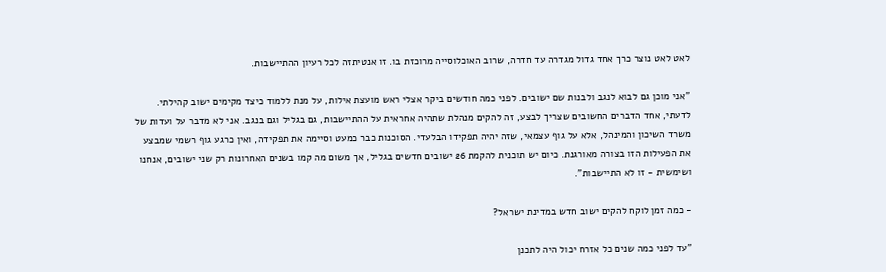לאט לאט נוצר כרך אחד גדול מגדרה עד חדרה, שרוב האוכלוסייה מרוכזת בו. זו אנטיתזה לכל רעיון ההתיישבות.

"אני מוכן גם לבוא לנגב ולבנות שם ישובים. לפני כמה חודשים ביקר אצלי ראש מועצת אילות, על מנת ללמוד כיצד מקימים ישוב קהילתי. לדעתי, אחד הדברים החשובים שצריך לבצע, זה להקים מנהלת שתהיה אחראית על ההתיישבות, גם בגליל וגם בנגב. אני לא מדבר על ועדות של משרד השיכון והמינהל, אלא על גוף עצמאי, שזה יהיה תפקידו הבלעדי. הסוכנות כבר כמעט וסיימה את תפקידה, ואין כרגע גוף רשמי שמבצע את הפעילות הזו בצורה מאורגנת. כיום יש תוכנית להקמת 26 ישובים חדשים בגליל, אך משום מה קמו בשנים האחרונות רק שני ישובים, אנחנו ושימשית - זו לא התיישבות".

- כמה זמן לוקח להקים ישוב חדש במדינת ישראל?

"עד לפני כמה שנים כל אזרח יכול היה לתכנן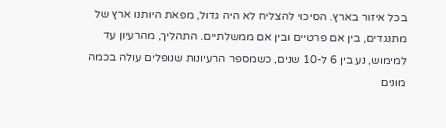בכל איזור בארץ. הסיכוי להצליח לא היה גדול, מפאת היותנו ארץ של מתנגדים, בין אם פרטיים ובין אם ממשלתיים. התהליך, מהרעיון עד למימוש, נע בין 6 ל-10 שנים, כשמספר הרעיונות שנופלים עולה בכמה מונים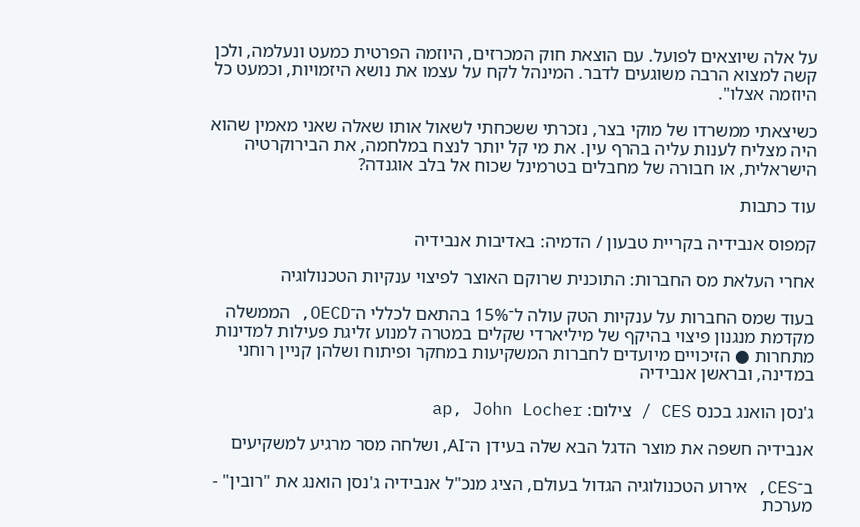על אלה שיוצאים לפועל. עם הוצאת חוק המכרזים, היוזמה הפרטית כמעט ונעלמה, ולכן קשה למצוא הרבה משוגעים לדבר. המינהל לקח על עצמו את נושא היזמויות, וכמעט כל היוזמה אצלו".

כשיצאתי ממשרדו של מוקי בצר, נזכרתי ששכחתי לשאול אותו שאלה שאני מאמין שהוא היה מצליח לענות עליה בהרף עין. את מי קל יותר לנצח במלחמה, את הבירוקרטיה הישראלית, או חבורה של מחבלים בטרמינל שכוח אל בלב אוגנדה?

עוד כתבות

קמפוס אנבידיה בקריית טבעון / הדמיה: באדיבות אנבידיה

אחרי העלאת מס החברות: התוכנית שרוקם האוצר לפיצוי ענקיות הטכנולוגיה

בעוד שמס החברות על ענקיות הטק עולה ל־15% בהתאם לכללי ה־OECD, הממשלה מקדמת מנגנון פיצוי בהיקף של מיליארדי שקלים במטרה למנוע זליגת פעילות למדינות מתחרות ● הזיכויים מיועדים לחברות המשקיעות במחקר ופיתוח ושלהן קניין רוחני במדינה, ובראשן אנבידיה

ג'נסן הואנג בכנס CES / צילום: ap, John Locher

אנבידיה חשפה את מוצר הדגל הבא שלה בעידן ה־AI, ושלחה מסר מרגיע למשקיעים

ב־CES, אירוע הטכנולוגיה הגדול בעולם, הציג מנכ"ל אנבידיה ג'נסן הואנג את "רובין" - מערכת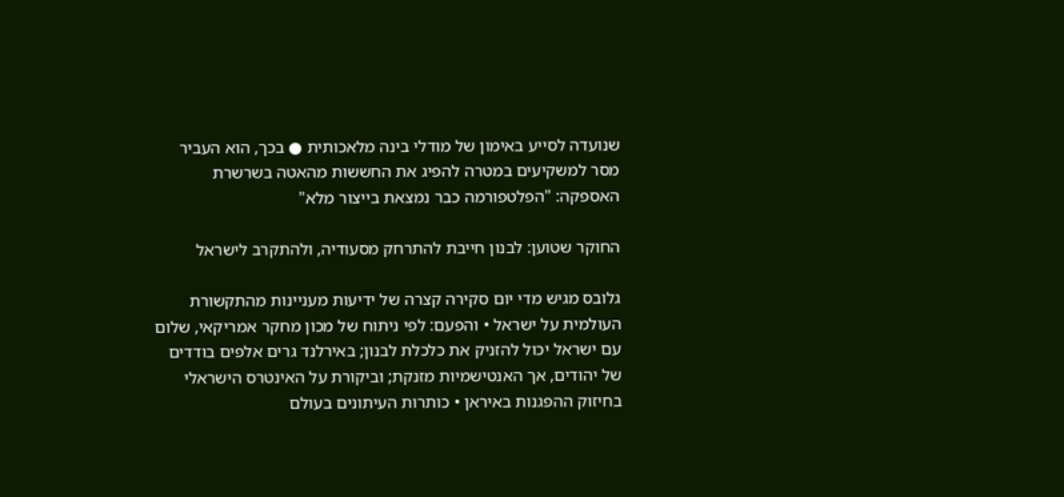שנועדה לסייע באימון של מודלי בינה מלאכותית ● בכך, הוא העביר מסר למשקיעים במטרה להפיג את החששות מהאטה בשרשרת האספקה: "הפלטפורמה כבר נמצאת בייצור מלא"

החוקר שטוען: לבנון חייבת להתרחק מסעודיה, ולהתקרב לישראל

גלובס מגיש מדי יום סקירה קצרה של ידיעות מעניינות מהתקשורת העולמית על ישראל • והפעם: לפי ניתוח של מכון מחקר אמריקאי, שלום עם ישראל יכול להזניק את כלכלת לבנון; באירלנד גרים אלפים בודדים של יהודים, אך האנטישמיות מזנקת; וביקורת על האינטרס הישראלי בחיזוק ההפגנות באיראן • כותרות העיתונים בעולם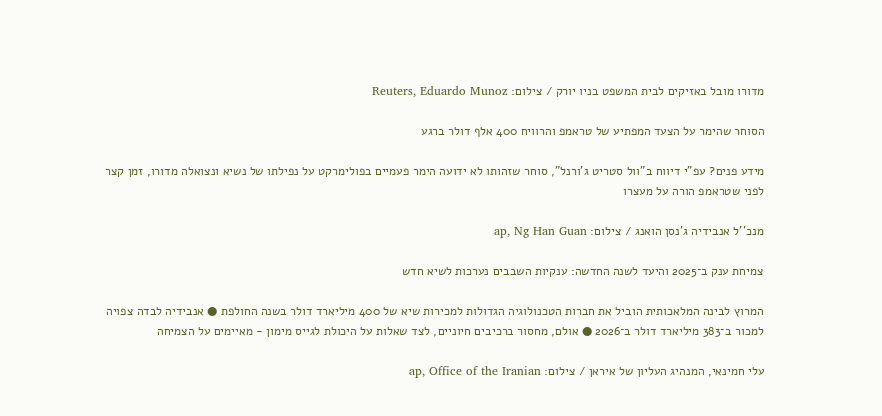מדורו מובל באזיקים לבית המשפט בניו יורק / צילום: Reuters, Eduardo Munoz

הסוחר שהימר על הצעד המפתיע של טראמפ והרוויח 400 אלף דולר ברגע

מידע פנים? עפ"י דיווח ב"וול סטריט ג'ורנל", סוחר שזהותו לא ידועה הימר פעמיים בפולימרקט על נפילתו של נשיא ונצואלה מדורו, זמן קצר לפני שטראמפ הורה על מעצרו

מנכ''ל אנבידיה ג'נסן הואנג / צילום: ap, Ng Han Guan

צמיחת ענק ב־2025 והיעד לשנה החדשה: ענקיות השבבים נערכות לשיא חדש

המרוץ לבינה המלאכותית הוביל את חברות הטכנולוגיה הגדולות למכירות שיא של 400 מיליארד דולר בשנה החולפת ● אנבידיה לבדה צפויה למכור ב־383 מיליארד דולר ב־2026 ● אולם, מחסור ברכיבים חיוניים, לצד שאלות על היכולת לגייס מימון - מאיימים על הצמיחה

עלי חמינאי, המנהיג העליון של איראן / צילום: ap, Office of the Iranian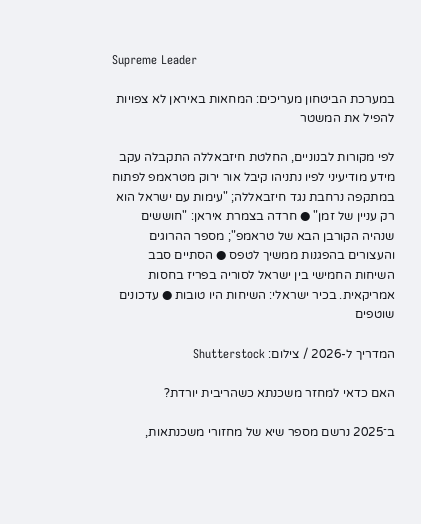Supreme Leader

במערכת הביטחון מעריכים: המחאות באיראן לא צפויות להפיל את המשטר

לפי מקורות לבנוניים, החלטת חיזבאללה התקבלה עקב מידע מודיעיני לפיו נתניהו קיבל אור ירוק מטראמפ לפתוח במתקפה נרחבת נגד חיזבאללה; "עימות עם ישראל הוא רק עניין של זמן" ● חרדה בצמרת איראן: "חוששים שנהיה הקורבן הבא של טראמפ"; מספר ההרוגים והעצורים בהפגנות ממשיך לטפס ● הסתיים סבב השיחות החמישי בין ישראל לסוריה בפריז בחסות אמריקאית. בכיר ישראלי: השיחות היו טובות ● עדכונים שוטפים

המדריך ל-2026 / צילום: Shutterstock

האם כדאי למחזר משכנתא כשהריבית יורדת?

ב־2025 נרשם מספר שיא של מחזורי משכנתאות,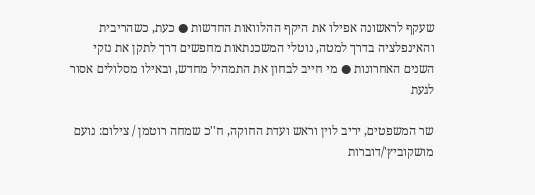שעקף לראשונה אפילו את היקף ההלוואות החדשות ● כעת, כשהריבית והאינפלציה בדרך למטה, נוטלי המשכנתאות מחפשים דרך לתקן את נזקי השנים האחרונות ● מי חייב לבחון את התמהיל מחדש, ובאילו מסלולים אסור לגעת

שר המשפטים, יריב לוין וראש ועדת החוקה, ח''כ שמחה רוטמן / צילום: נועם מושקוביץ'/דוברות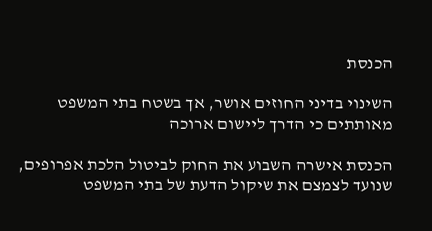הכנסת

השינוי בדיני החוזים אושר, אך בשטח בתי המשפט מאותתים כי הדרך ליישום ארוכה

הכנסת אישרה השבוע את החוק לביטול הלכת אפרופים, שנועד לצמצם את שיקול הדעת של בתי המשפט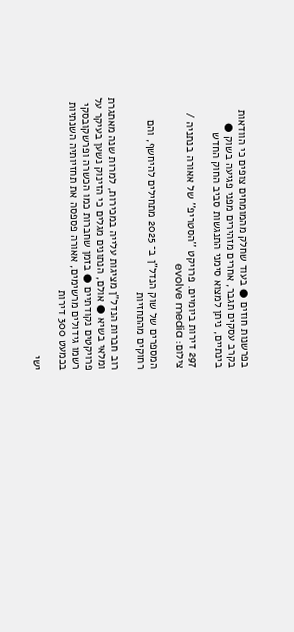בפרשנות חוזים ● בעוד שחלק מהמומחים צופים כי הוודאות בקרב עסקים תגבר, אחרים מזהירים מפני פגיעה בשוק ● בינתיים, ניתן למצוא סימני התנגשות סביב החוק החדש

297 דירות ביומיים. פרויקט ''הסטריפ'' של אאורה בנתניה / צילום: evolve media

המספרים של שוק הנדל"ן ב־ 2025 מתחילים להיחשף, והם רחוקים מהתחזיות

רוב חברות הנדל"ן מציגות עלייה במכירות, למרות שנה מאתגרת ומלאי בשיא ● אולם, הנתונים מגלים כי הזינוק נשען בעיקר על פרויקטים נקודתיים ● בזמן שחברות כמו הכשרה ופרשקובסקי רשמו גידולים מרשימים, אאורה פספסה את תחזיותיה השנתיות בכמעט 300 דירות

ישי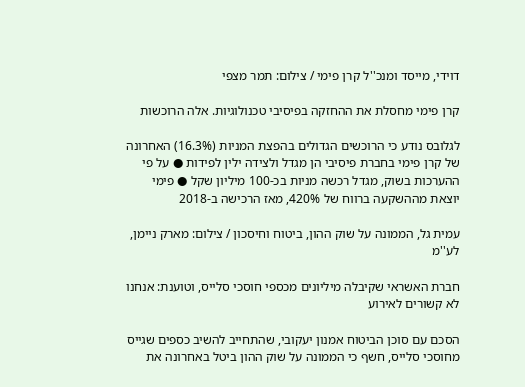דוידי, מייסד ומנכ''ל קרן פימי / צילום: תמר מצפי

קרן פימי מחסלת את ההחזקה בפיסיבי טכנולוגיות. אלה הרוכשות

לגלובס נודע כי הרוכשים הגדולים בהפצת המניות (16.3%) האחרונה של קרן פימי בחברת פיסיבי הן מגדל ולצידה ילין לפידות ● על פי ההערכות בשוק, מגדל רכשה מניות בכ-100 מיליון שקל ● פימי יוצאת מההשקעה ברווח של 420%, מאז הרכישה ב-2018

עמית גל, הממונה על שוק ההון, ביטוח וחיסכון / צילום: מארק ניימן, לע''מ

חברת האשראי שקיבלה מיליונים מכספי חוסכי סלייס, וטוענת: אנחנו לא קשורים לאירוע

הסכם עם סוכן הביטוח אמנון יעקובי, שהתחייב להשיב כספים שגייס מחוסכי סלייס, חשף כי הממונה על שוק ההון ביטל באחרונה את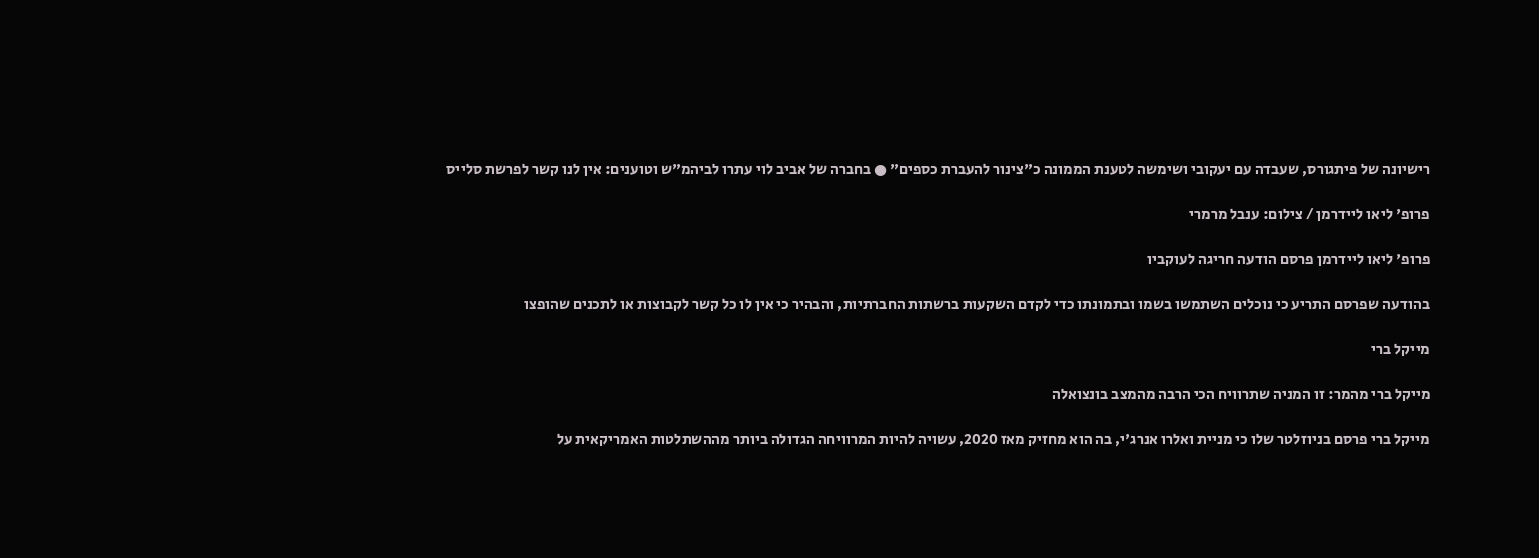רישיונה של פיתגורס, שעבדה עם יעקובי ושימשה לטענת הממונה כ"צינור להעברת כספים" ● בחברה של אביב לוי עתרו לביהמ"ש וטוענים: אין לנו קשר לפרשת סלייס

פרופ' ליאו ליידרמן / צילום: ענבל מרמרי

פרופ' ליאו ליידרמן פרסם הודעה חריגה לעוקביו

בהודעה שפרסם התריע כי נוכלים השתמשו בשמו ובתמונתו כדי לקדם השקעות ברשתות החברתיות, והבהיר כי אין לו כל קשר לקבוצות או לתכנים שהופצו

מייקל ברי

מייקל ברי מהמר: זו המניה שתרוויח הכי הרבה מהמצב בונצואלה

מייקל ברי פרסם בניוזלטר שלו כי מניית ואלרו אנרג'י, בה הוא מחזיק מאז 2020, עשויה להיות המרוויחה הגדולה ביותר מההשתלטות האמריקאית על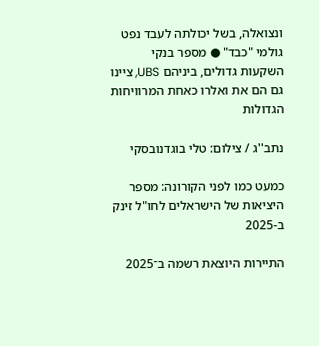ונצואלה, בשל יכולתה לעבד נפט גולמי "כבד" ● מספר בנקי השקעות גדולים, ביניהם UBS, ציינו גם הם את ואלרו כאחת המרוויחות הגדולות

נתב''ג / צילום: טלי בוגדנובסקי

כמעט כמו לפני הקורונה: מספר היציאות של הישראלים לחו"ל זינק ב-2025

התיירות היוצאת רשמה ב־2025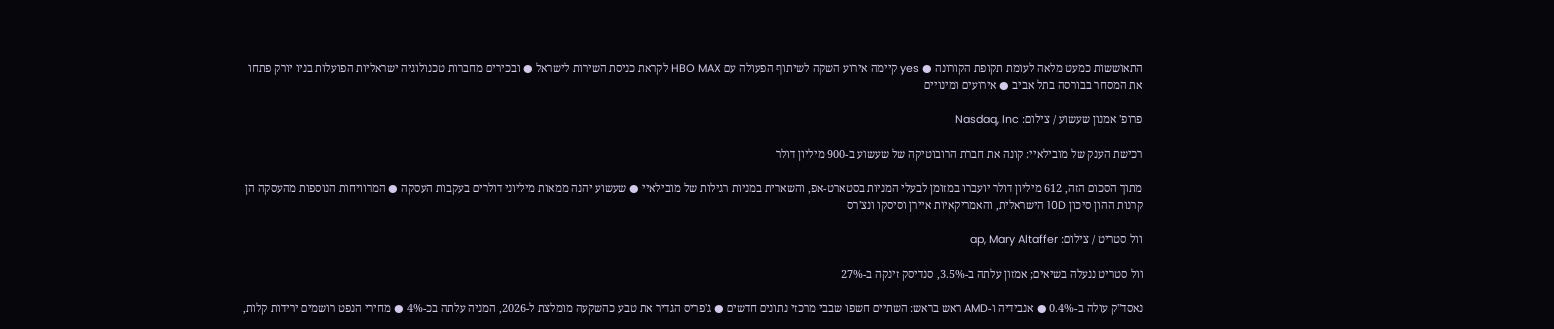התאוששות כמעט מלאה לעומת תקופת הקורונה ● yes קיימה אירוע השקה לשיתוף הפעולה עם HBO MAX לקראת כניסת השירות לישראל ● ובכירים מחברות טכנולוגיה ישראליות הפועלות בניו יורק פתחו את המסחר בבורסה בתל אביב ● אירועים ומינויים

פרופ' אמנון שעשוע / צילום: Nasdaq, Inc

רכישת הענק של מובילאיי: קונה את חברת הרובוטיקה של שעשוע ב-900 מיליון דולר

מתוך הסכום הזה, 612 מיליון דולר יועברו במזומן לבעלי המניות בסטארט-אפ, והשארית במניות רגילות של מובילאיי ● שעשוע יהנה ממאות מיליוני דולרים בעקבות העסקה ● המרוויחות הנוספות מהעסקה הן קרנות ההון סיכון 10D הישראלית, והאמריקאיות איירן וסיסקו ונצ'רס

וול סטריט / צילום: ap, Mary Altaffer

וול סטריט ננעלה בשיאים; אמזון עלתה ב-3.5%, סנדיסק זינקה ב-27%

נאסד"ק עולה ב-0.4% ● אנבידיה ו-AMD ראש בראש: השתיים חשפו שבבי מרכזי נתונים חדשים ● ג'פריס הגדיר את טבע כהשקעה מומלצת ל-2026, המניה עלתה בכ-4% ● מחירי הנפט רושמים ירידות קלות,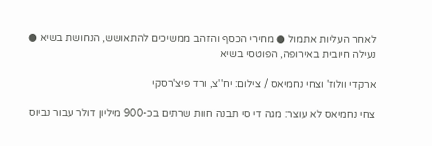לאחר העליות אתמול ● מחירי הכסף והזהב ממשיכים להתאושש, הנחושת בשיא ● נעילה חיובית באירופה, הפוטסי בשיא

ארקדי וולוז' וצחי נחמיאס / צילום: יח''צ, ורד פיצ'רסקי

צחי נחמיאס לא עוצר: מגה די סי תבנה חוות שרתים בכ-900 מיליון דולר עבור נביוס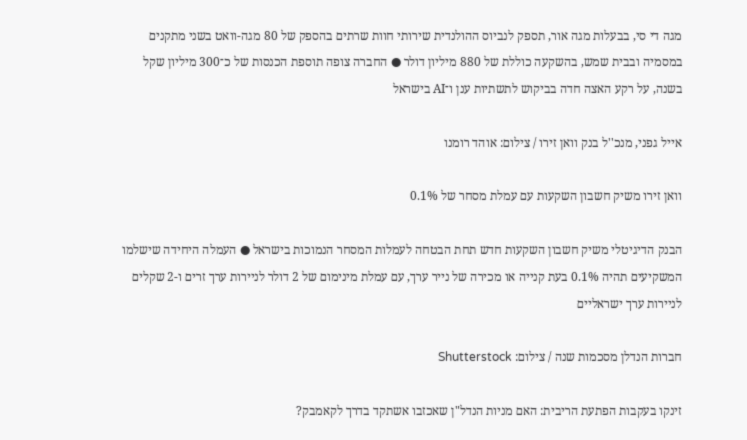מגה די סי, בבעלות מגה אור, תספק לנביוס ההולנדית שירותי חוות שרתים בהספק של 80 מגה-וואט בשני מתקנים במסמיה ובבית שמש, בהשקעה כוללת של 880 מיליון דולר ● החברה צופה תוספת הכנסות של כ־300 מיליון שקל בשנה, על רקע האצה חדה בביקוש לתשתיות ענן ו־AI בישראל

אייל גפני, מנכ''ל בנק וואן זירו / צילום: אוהד רומנו

וואן זירו משיק חשבון השקעות עם עמלת מסחר של 0.1%

הבנק הדיגיטלי משיק חשבון השקעות חדש תחת הבטחה לעמלות המסחר הנמוכות בישראל ● העמלה היחידה שישלמו המשקיעים תהיה 0.1% בעת קנייה או מכירה של נייר ערך, עם עמלת מינימום של 2 דולר לניירות ערך זרים ו-2 שקלים לניירות ערך ישראליים

חברות הנדלן מסכמות שנה / צילום: Shutterstock

זינקו בעקבות הפתעת הריבית: האם מניות הנדל"ן שאכזבו אשתקד בדרך לקאמבק?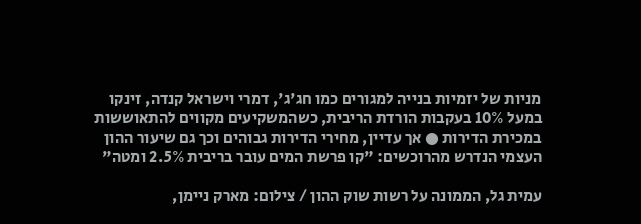מניות של יזמיות בנייה למגורים כמו חג'ג', דמרי וישראל קנדה, זינקו במעל 10% בעקבות הורדת הריבית, כשהמשקיעים מקווים להתאוששות במכירת הדירות ● אך עדיין, מחירי הדירות גבוהים וכך גם שיעור ההון העצמי הנדרש מהרוכשים: "קו פרשת המים עובר בריבית 2.5% ומטה"

עמית גל, הממונה על רשות שוק ההון / צילום: מארק ניימן,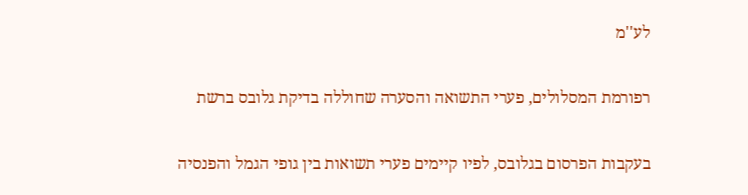לע''מ

רפורמת המסלולים, פערי התשואה והסערה שחוללה בדיקת גלובס ברשת

בעקבות הפרסום בגלובס, לפיו קיימים פערי תשואות בין גופי הגמל והפנסיה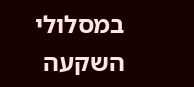במסלולי השקעה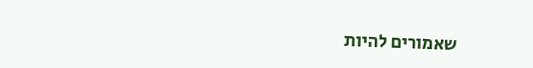שאמורים להיות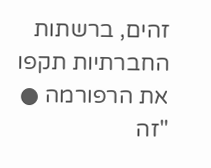זהים, ברשתות החברתיות תקפו את הרפורמה ● "זה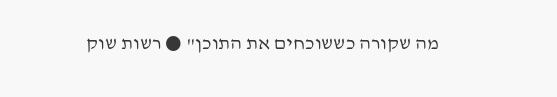מה שקורה כששוכחים את התוכן" ● רשות שוק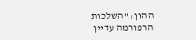ההון: "השלכות הרפורמה עדיין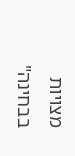מצויות בבחינה"